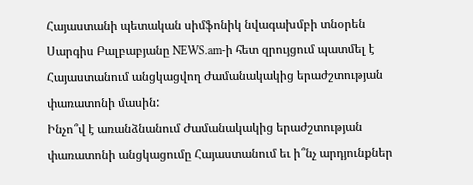Հայաստանի պետական սիմֆոնիկ նվագախմբի տնօրեն Սարգիս Բալբաբյանը NEWS.am-ի հետ զրույցում պատմել է Հայաստանում անցկացվող Ժամանակակից երաժշտության փառատոնի մասին:
Ինչո՞վ է առանձնանում Ժամանակակից երաժշտության փառատոնի անցկացումը Հայաստանում եւ ի՞նչ արդյունքներ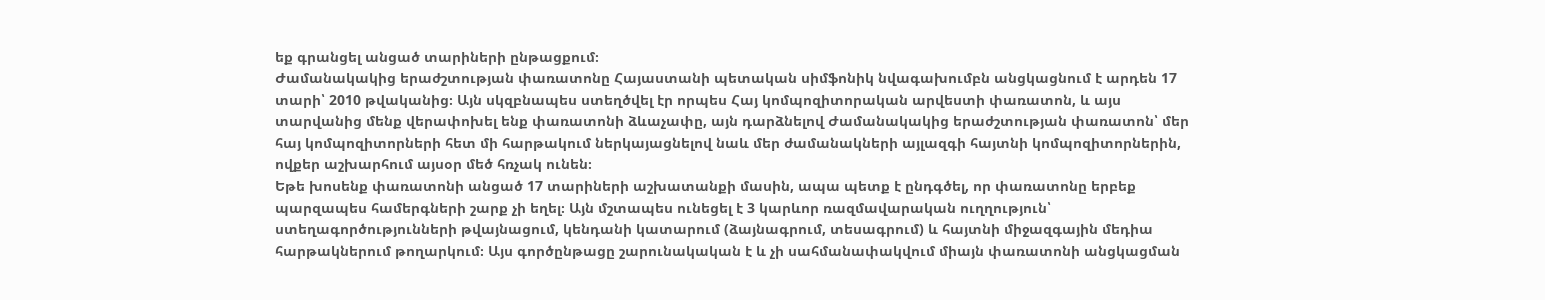եք գրանցել անցած տարիների ընթացքում։
Ժամանակակից երաժշտության փառատոնը Հայաստանի պետական սիմֆոնիկ նվագախումբն անցկացնում է արդեն 17 տարի՝ 2010 թվականից։ Այն սկզբնապես ստեղծվել էր որպես Հայ կոմպոզիտորական արվեստի փառատոն, և այս տարվանից մենք վերափոխել ենք փառատոնի ձևաչափը, այն դարձնելով Ժամանակակից երաժշտության փառատոն՝ մեր հայ կոմպոզիտորների հետ մի հարթակում ներկայացնելով նաև մեր ժամանակների այլազգի հայտնի կոմպոզիտորներին, ովքեր աշխարհում այսօր մեծ հռչակ ունեն։
Եթե խոսենք փառատոնի անցած 17 տարիների աշխատանքի մասին, ապա պետք է ընդգծել, որ փառատոնը երբեք պարզապես համերգների շարք չի եղել։ Այն մշտապես ունեցել է 3 կարևոր ռազմավարական ուղղություն՝ ստեղագործությունների թվայնացում, կենդանի կատարում (ձայնագրում, տեսագրում) և հայտնի միջազգային մեդիա հարթակներում թողարկում։ Այս գործընթացը շարունակական է և չի սահմանափակվում միայն փառատոնի անցկացման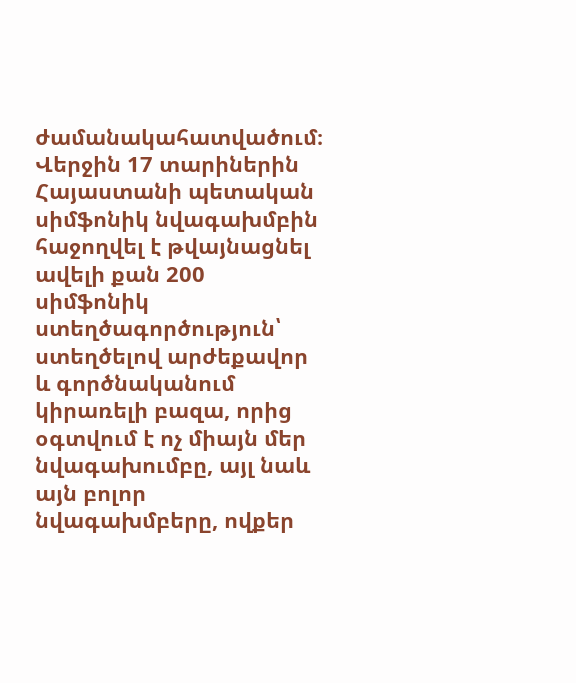ժամանակահատվածում։
Վերջին 17 տարիներին Հայաստանի պետական սիմֆոնիկ նվագախմբին հաջողվել է թվայնացնել ավելի քան 200 սիմֆոնիկ ստեղծագործություն՝ ստեղծելով արժեքավոր և գործնականում կիրառելի բազա, որից օգտվում է ոչ միայն մեր նվագախումբը, այլ նաև այն բոլոր նվագախմբերը, ովքեր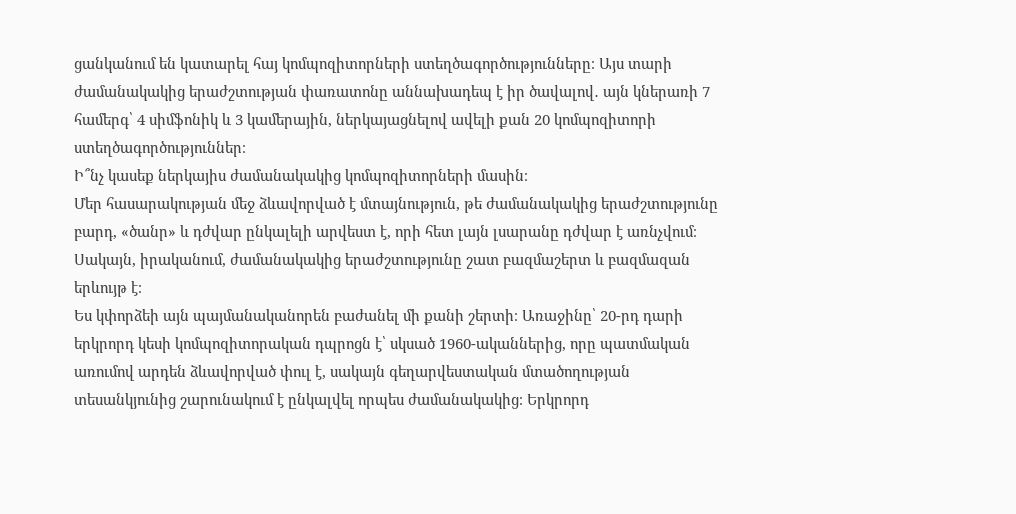ցանկանում են կատարել հայ կոմպոզիտորների ստեղծագործությունները։ Այս տարի ժամանակակից երաժշտության փառատոնը աննախադեպ է իր ծավալով․ այն կներառի 7 համերգ՝ 4 սիմֆոնիկ և 3 կամերային, ներկայացնելով ավելի քան 20 կոմպոզիտորի ստեղծագործություններ։
Ի՞նչ կասեք ներկայիս ժամանակակից կոմպոզիտորների մասին։
Մեր հասարակության մեջ ձևավորված է մտայնություն, թե ժամանակակից երաժշտությունը բարդ, «ծանր» և դժվար ընկալելի արվեստ է, որի հետ լայն լսարանը դժվար է առնչվում։ Սակայն, իրականում, ժամանակակից երաժշտությունը շատ բազմաշերտ և բազմազան երևույթ է։
Ես կփորձեի այն պայմանականորեն բաժանել մի քանի շերտի։ Առաջինը՝ 20-րդ դարի երկրորդ կեսի կոմպոզիտորական դպրոցն է՝ սկսած 1960-ականներից, որը պատմական առումով արդեն ձևավորված փուլ է, սակայն գեղարվեստական մտածողության տեսանկյունից շարունակում է ընկալվել որպես ժամանակակից։ Երկրորդ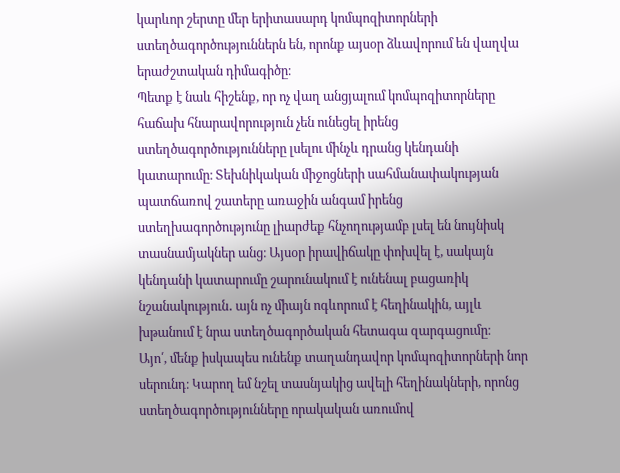կարևոր շերտը մեր երիտասարդ կոմպոզիտորների ստեղծագործություններն են, որոնք այսօր ձևավորում են վաղվա երաժշտական դիմագիծը։
Պետք է նաև հիշենք, որ ոչ վաղ անցյալում կոմպոզիտորները հաճախ հնարավորություն չեն ունեցել իրենց ստեղծագործությունները լսելու մինչև դրանց կենդանի կատարումը։ Տեխնիկական միջոցների սահմանափակության պատճառով շատերը առաջին անգամ իրենց ստեղխագործությունը լիարժեք հնչողությամբ լսել են նույնիսկ տասնամյակներ անց։ Այսօր իրավիճակը փոխվել է, սակայն կենդանի կատարումը շարունակում է ունենալ բացառիկ նշանակություն․ այն ոչ միայն ոգևորում է հեղինակին, այլև խթանում է նրա ստեղծագործական հետագա զարգացումը։
Այո՛, մենք իսկապես ունենք տաղանդավոր կոմպոզիտորների նոր սերունդ։ Կարող եմ նշել տասնյակից ավելի հեղինակների, որոնց ստեղծագործությունները որակական առումով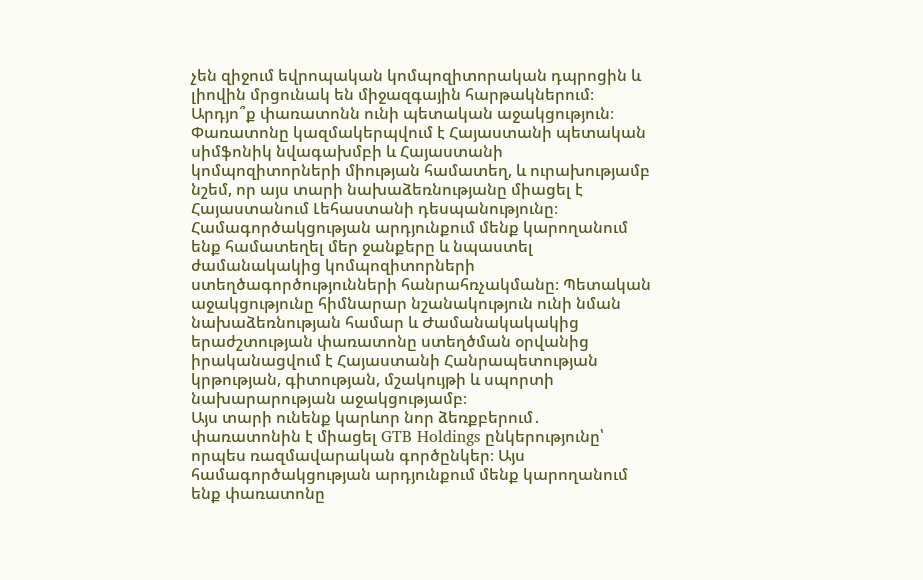չեն զիջում եվրոպական կոմպոզիտորական դպրոցին և լիովին մրցունակ են միջազգային հարթակներում։
Արդյո՞ք փառատոնն ունի պետական աջակցություն։
Փառատոնը կազմակերպվում է Հայաստանի պետական սիմֆոնիկ նվագախմբի և Հայաստանի կոմպոզիտորների միության համատեղ, և ուրախությամբ նշեմ, որ այս տարի նախաձեռնությանը միացել է Հայաստանում Լեհաստանի դեսպանությունը։ Համագործակցության արդյունքում մենք կարողանում ենք համատեղել մեր ջանքերը և նպաստել ժամանակակից կոմպոզիտորների ստեղծագործությունների հանրահռչակմանը։ Պետական աջակցությունը հիմնարար նշանակություն ունի նման նախաձեռնության համար և Ժամանակակակից երաժշտության փառատոնը ստեղծման օրվանից իրականացվում է Հայաստանի Հանրապետության կրթության, գիտության, մշակույթի և սպորտի նախարարության աջակցությամբ։
Այս տարի ունենք կարևոր նոր ձեռքբերում․ փառատոնին է միացել GTB Holdings ընկերությունը՝ որպես ռազմավարական գործընկեր։ Այս համագործակցության արդյունքում մենք կարողանում ենք փառատոնը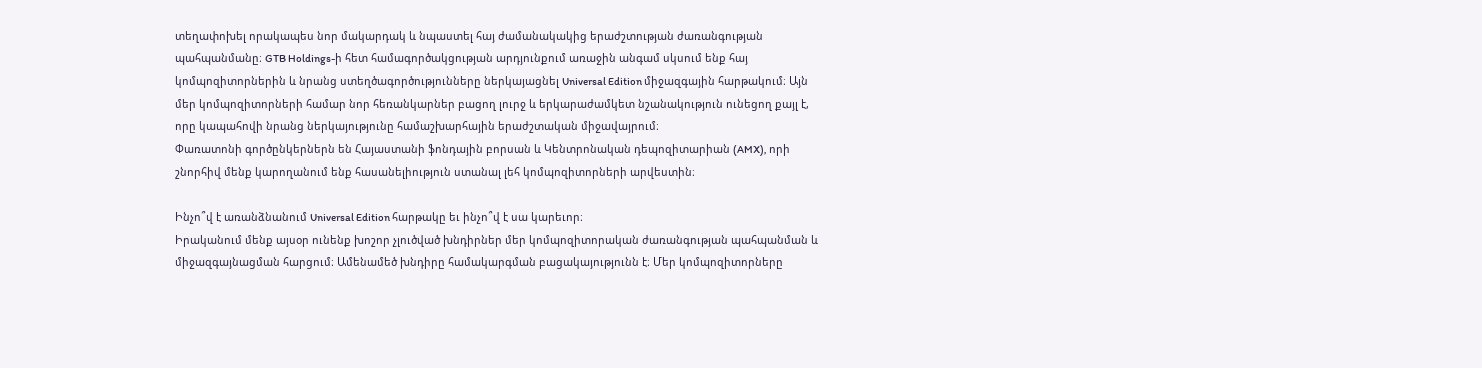տեղափոխել որակապես նոր մակարդակ և նպաստել հայ ժամանակակից երաժշտության ժառանգության պահպանմանը։ GTB Holdings-ի հետ համագործակցության արդյունքում առաջին անգամ սկսում ենք հայ կոմպոզիտորներին և նրանց ստեղծագործությունները ներկայացնել Universal Edition միջազգային հարթակում։ Այն մեր կոմպոզիտորների համար նոր հեռանկարներ բացող լուրջ և երկարաժամկետ նշանակություն ունեցող քայլ է, որը կապահովի նրանց ներկայությունը համաշխարհային երաժշտական միջավայրում։
Փառատոնի գործընկերներն են Հայաստանի ֆոնդային բորսան և Կենտրոնական դեպոզիտարիան (AMX), որի շնորհիվ մենք կարողանում ենք հասանելիություն ստանալ լեհ կոմպոզիտորների արվեստին։

Ինչո՞վ է առանձնանում Universal Edition հարթակը եւ ինչո՞վ է սա կարեւոր։
Իրականում մենք այսօր ունենք խոշոր չլուծված խնդիրներ մեր կոմպոզիտորական ժառանգության պահպանման և միջազգայնացման հարցում։ Ամենամեծ խնդիրը համակարգման բացակայությունն է։ Մեր կոմպոզիտորները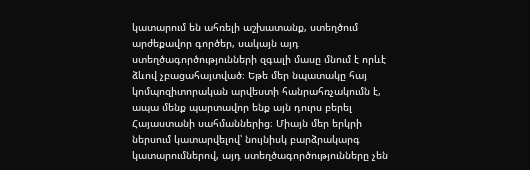կատարում են ահռելի աշխատանք, ստեղծում արժեքավոր գործեր, սակայն այդ ստեղծագործությունների զգալի մասը մնում է որևէ ձևով չբացահայտված։ Եթե մեր նպատակը հայ կոմպոզիտորական արվեստի հանրահռչակումն է, ապա մենք պարտավոր ենք այն դուրս բերել Հայաստանի սահմաններից։ Միայն մեր երկրի ներսում կատարվելով՝ նույնիսկ բարձրակարգ կատարումներով, այդ ստեղծագործությունները չեն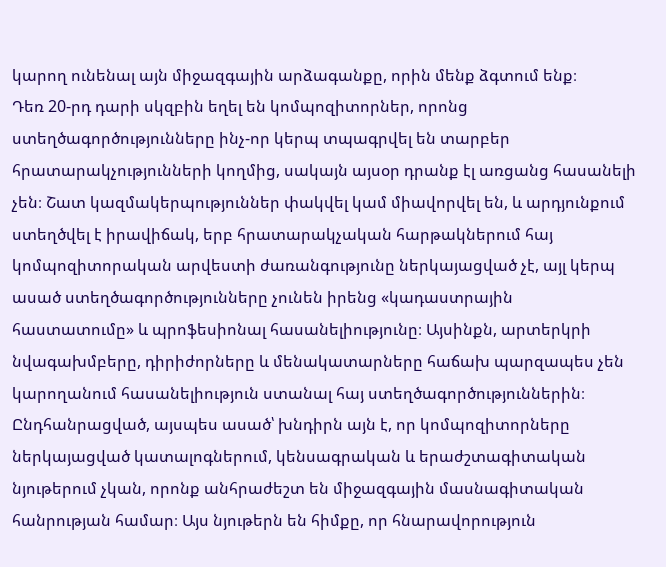կարող ունենալ այն միջազգային արձագանքը, որին մենք ձգտում ենք։
Դեռ 20-րդ դարի սկզբին եղել են կոմպոզիտորներ, որոնց ստեղծագործությունները ինչ-որ կերպ տպագրվել են տարբեր հրատարակչությունների կողմից, սակայն այսօր դրանք էլ առցանց հասանելի չեն։ Շատ կազմակերպություններ փակվել կամ միավորվել են, և արդյունքում ստեղծվել է իրավիճակ, երբ հրատարակչական հարթակներում հայ կոմպոզիտորական արվեստի ժառանգությունը ներկայացված չէ, այլ կերպ ասած ստեղծագործությունները չունեն իրենց «կադաստրային հաստատումը» և պրոֆեսիոնալ հասանելիությունը։ Այսինքն, արտերկրի նվագախմբերը, դիրիժորները և մենակատարները հաճախ պարզապես չեն կարողանում հասանելիություն ստանալ հայ ստեղծագործություններին։
Ընդհանրացված, այսպես ասած՝ խնդիրն այն է, որ կոմպոզիտորները ներկայացված կատալոգներում, կենսագրական և երաժշտագիտական նյութերում չկան, որոնք անհրաժեշտ են միջազգային մասնագիտական հանրության համար։ Այս նյութերն են հիմքը, որ հնարավորություն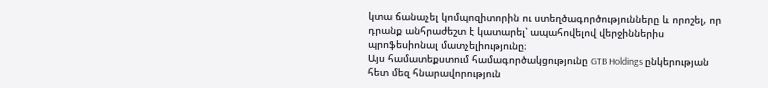կտա ճանաչել կոմպոզիտորին ու ստեղծագործությունները և որոշել, որ դրանք անհրաժեշտ է կատարել՝ ապահովելով վերջիններիս պրոֆեսիոնալ մատչելիությունը։
Այս համատեքստում համագործակցությունը GTB Holdings ընկերության հետ մեզ հնարավորություն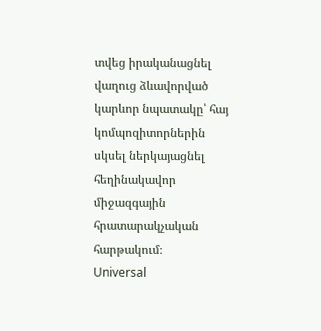տվեց իրականացնել վաղուց ձևավորված կարևոր նպատակը՝ հայ կոմպոզիտորներին սկսել ներկայացնել հեղինակավոր միջազգային հրատարակչական հարթակում։
Universal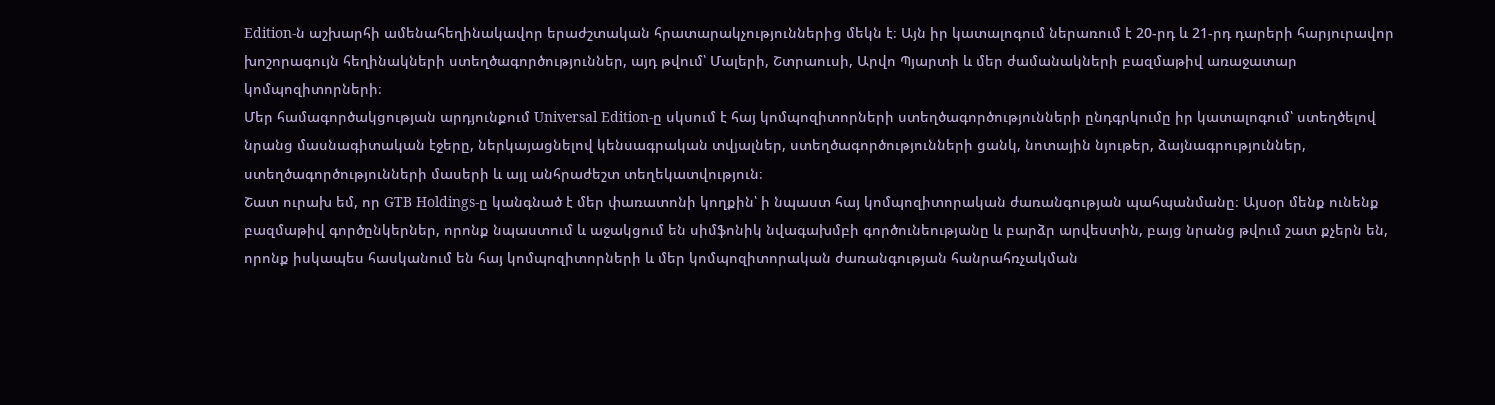Edition-ն աշխարհի ամենահեղինակավոր երաժշտական հրատարակչություններից մեկն է։ Այն իր կատալոգում ներառում է 20-րդ և 21-րդ դարերի հարյուրավոր խոշորագույն հեղինակների ստեղծագործություններ, այդ թվում՝ Մալերի, Շտրաուսի, Արվո Պյարտի և մեր ժամանակների բազմաթիվ առաջատար կոմպոզիտորների։
Մեր համագործակցության արդյունքում Universal Edition-ը սկսում է հայ կոմպոզիտորների ստեղծագործությունների ընդգրկումը իր կատալոգում՝ ստեղծելով նրանց մասնագիտական էջերը, ներկայացնելով կենսագրական տվյալներ, ստեղծագործությունների ցանկ, նոտային նյութեր, ձայնագրություններ, ստեղծագործությունների մասերի և այլ անհրաժեշտ տեղեկատվություն։
Շատ ուրախ եմ, որ GTB Holdings-ը կանգնած է մեր փառատոնի կողքին՝ ի նպաստ հայ կոմպոզիտորական ժառանգության պահպանմանը։ Այսօր մենք ունենք բազմաթիվ գործընկերներ, որոնք նպաստում և աջակցում են սիմֆոնիկ նվագախմբի գործունեությանը և բարձր արվեստին, բայց նրանց թվում շատ քչերն են, որոնք իսկապես հասկանում են հայ կոմպոզիտորների և մեր կոմպոզիտորական ժառանգության հանրահռչակման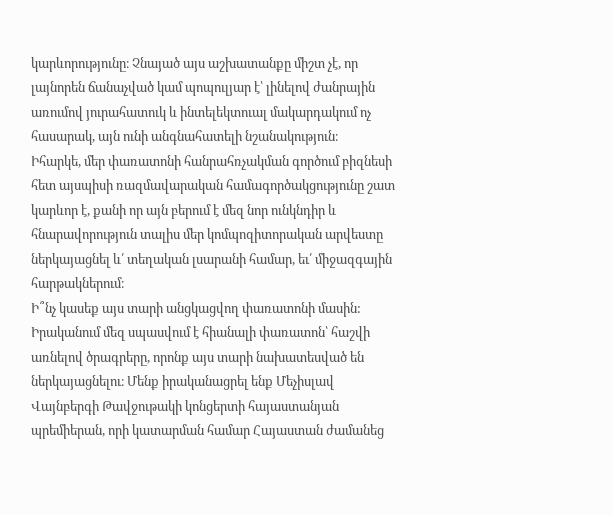կարևորությունը։ Չնայած այս աշխատանքը միշտ չէ, որ լայնորեն ճանաչված կամ պոպուլյար է՝ լինելով ժանրային առումով յուրահատուկ և ինտելեկտուալ մակարդակում ոչ հասարակ, այն ունի անգնահատելի նշանակություն։
Իհարկե, մեր փառատոնի հանրահռչակման գործում բիզնեսի հետ այսպիսի ռազմավարական համագործակցությունը շատ կարևոր է, քանի որ այն բերում է մեզ նոր ունկնդիր և հնարավորություն տալիս մեր կոմպոզիտորական արվեստը ներկայացնել և՛ տեղական լսարանի համար, եւ՛ միջազգային հարթակներում։
Ի՞նչ կասեք այս տարի անցկացվող փառատոնի մասին:
Իրականում մեզ սպասվում է հիանալի փառատոն՝ հաշվի առնելով ծրագրերը, որոնք այս տարի նախատեսված են ներկայացնելու։ Մենք իրականացրել ենք Մեչիսլավ Վայնբերգի Թավջութակի կոնցերտի հայաստանյան պրեմիերան, որի կատարման համար Հայաստան ժամանեց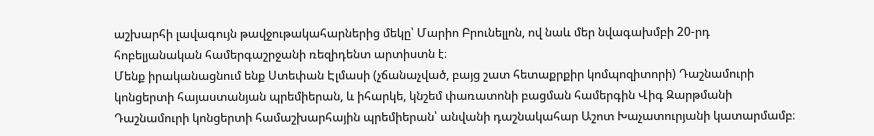աշխարհի լավագույն թավջութակահարներից մեկը՝ Մարիո Բրունելլոն, ով նաև մեր նվագախմբի 20-րդ հոբելյանական համերգաշրջանի ռեզիդենտ արտիստն է։
Մենք իրականացնում ենք Ստեփան Էլմասի (չճանաչված, բայց շատ հետաքրքիր կոմպոզիտորի) Դաշնամուրի կոնցերտի հայաստանյան պրեմիերան, և իհարկե, կնշեմ փառատոնի բացման համերգին Վիգ Զարթմանի Դաշնամուրի կոնցերտի համաշխարհային պրեմիերան՝ անվանի դաշնակահար Աշոտ Խաչատուրյանի կատարմամբ։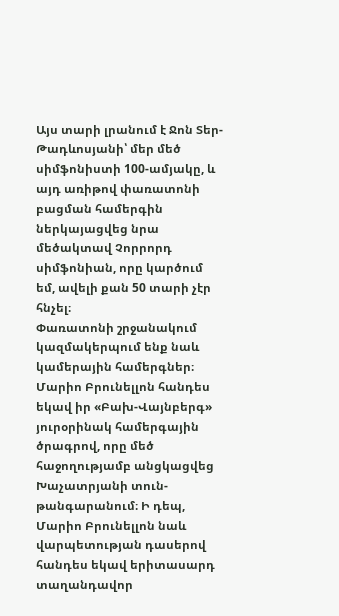Այս տարի լրանում է Ջոն Տեր-Թադևոսյանի՝ մեր մեծ սիմֆոնիստի 100-ամյակը, և այդ առիթով փառատոնի բացման համերգին ներկայացվեց նրա մեծակտավ Չորրորդ սիմֆոնիան, որը կարծում եմ, ավելի քան 50 տարի չէր հնչել։
Փառատոնի շրջանակում կազմակերպում ենք նաև կամերային համերգներ։ Մարիո Բրունելլոն հանդես եկավ իր «Բախ-Վայնբերգ» յուրօրինակ համերգային ծրագրով, որը մեծ հաջողությամբ անցկացվեց Խաչատրյանի տուն-թանգարանում։ Ի դեպ, Մարիո Բրունելլոն նաև վարպետության դասերով հանդես եկավ երիտասարդ տաղանդավոր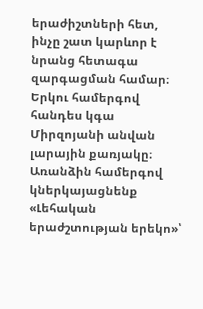երաժիշտների հետ, ինչը շատ կարևոր է նրանց հետագա զարգացման համար։
Երկու համերգով հանդես կգա Միրզոյանի անվան լարային քառյակը։ Առանձին համերգով կներկայացնենք «Լեհական երաժշտության երեկո»՝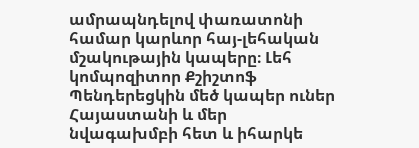ամրապնդելով փառատոնի համար կարևոր հայ-լեհական մշակութային կապերը։ Լեհ կոմպոզիտոր Քշիշտոֆ Պենդերեցկին մեծ կապեր ուներ Հայաստանի և մեր նվագախմբի հետ և իհարկե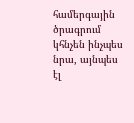համերգային ծրագրում կհնչեն ինչպես նրա, այնպես էլ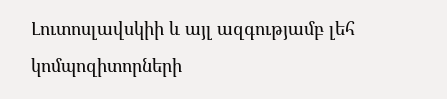Լուտոսլավսկիի և այլ ազգությամբ լեհ կոմպոզիտորների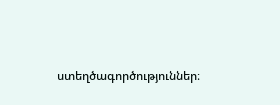ստեղծագործություններ։